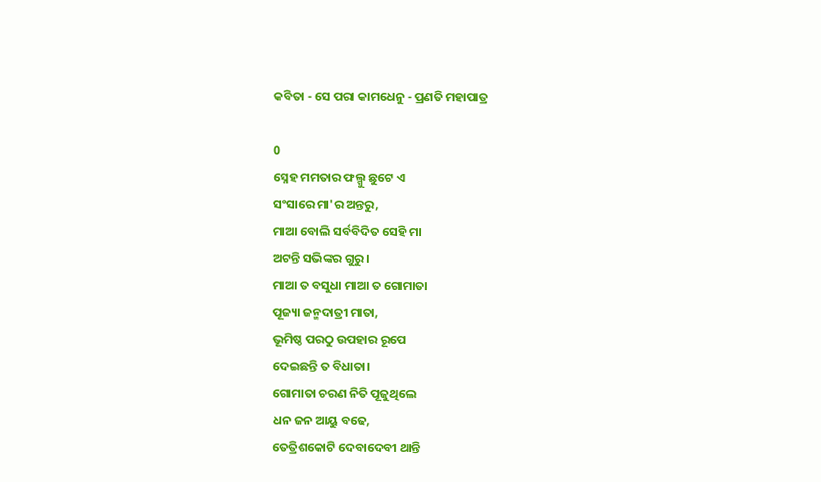କବିତା - ସେ ପରା କାମଧେନୁ - ପ୍ରଣତି ମହାପାତ୍ର

0
ସ୍ନେହ ମମତାର ଫଲ୍ଗୁ ଛୁଟେ ଏ
ସଂସାରେ ମା'ର ଅନ୍ତରୁ,
ମାଆ ବୋଲି ସର୍ବବିଦିତ ସେହି ମା
ଅଟନ୍ତି ସଭିଙ୍କର ଗୁରୁ।
ମାଆ ତ ବସୁଧା ମାଆ ତ ଗୋମାତା
ପୂଜ୍ୟା ଜନ୍ମଦାତ୍ରୀ ମାତା,
ଭୂମିଷ୍ଠ ପରଠୁ ଉପହାର ରୂପେ
ଦେଇଛନ୍ତି ତ ବିଧାତା।
ଗୋମାତା ଚରଣ ନିତି ପୂଜୁଥିଲେ
ଧନ ଜନ ଆୟୁ ବଢେ,
ତେତ୍ରିଶକୋଟି ଦେବାଦେବୀ ଥାନ୍ତି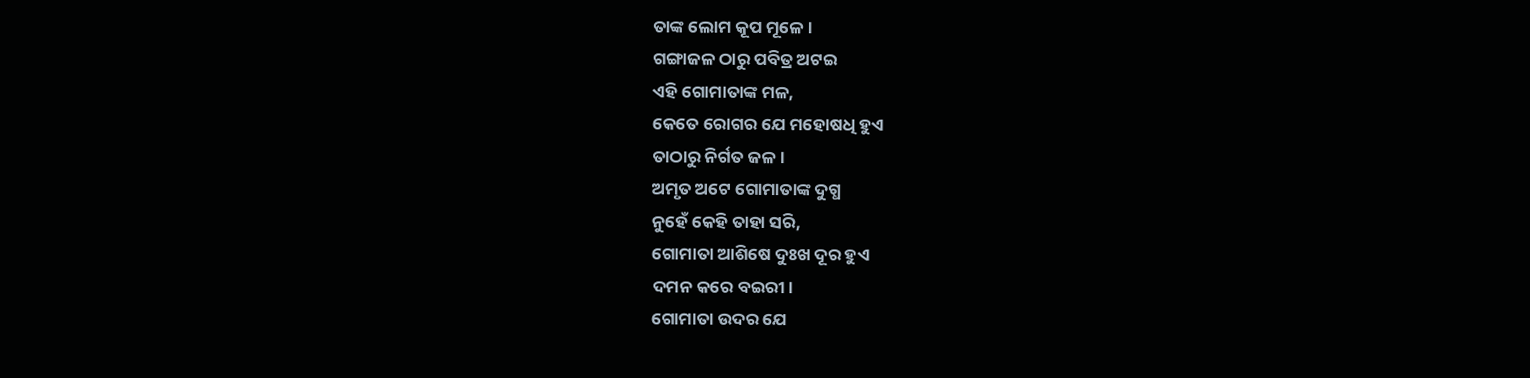ତାଙ୍କ ଲୋମ କୂପ ମୂଳେ।
ଗଙ୍ଗାଜଳ ଠାରୁ ପବିତ୍ର ଅଟଇ
ଏହି ଗୋମାତାଙ୍କ ମଳ,
କେତେ ରୋଗର ଯେ ମହୋଷଧି ହୁଏ
ତାଠାରୁ ନିର୍ଗତ ଜଳ।
ଅମୃତ ଅଟେ ଗୋମାତାଙ୍କ ଦୁଗ୍ଧ
ନୁହେଁ କେହି ତାହା ସରି,
ଗୋମାତା ଆଶିଷେ ଦୁଃଖ ଦୂର ହୁଏ
ଦମନ କରେ ବଇରୀ।
ଗୋମାତା ଉଦର ଯେ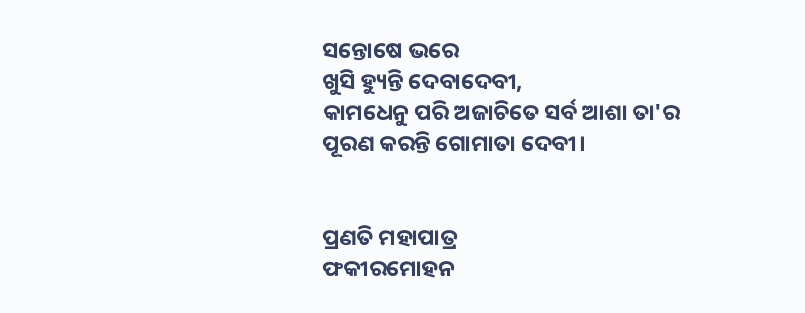ସନ୍ତୋଷେ ଭରେ
ଖୁସି ହ୍ୟୁନ୍ତି ଦେବାଦେବୀ,
କାମଧେନୁ ପରି ଅଜାଚିତେ ସର୍ବ ଆଶା ତା'ର
ପୂରଣ କରନ୍ତି ଗୋମାତା ଦେବୀ।


ପ୍ରଣତି ମହାପାତ୍ର
ଫକୀରମୋହନ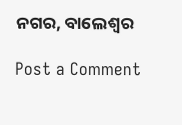ନଗର, ବାଲେଶ୍ଵର

Post a Comment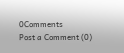0Comments
Post a Comment (0)